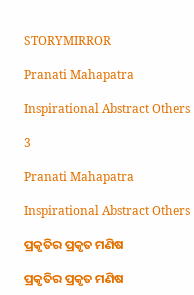STORYMIRROR

Pranati Mahapatra

Inspirational Abstract Others

3

Pranati Mahapatra

Inspirational Abstract Others

ପ୍ରକୃତିର ପ୍ରକୃତ ମଣିଷ

ପ୍ରକୃତିର ପ୍ରକୃତ ମଣିଷ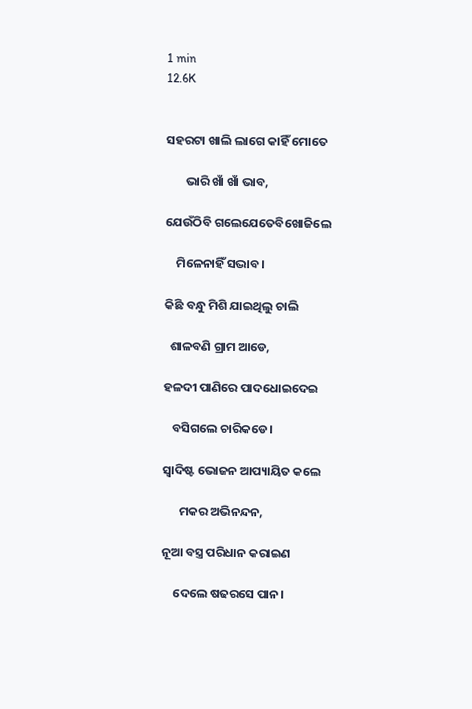1 min
12.6K


ସହରଟା ଖାଲି ଲାଗେ କାହିଁ ମୋତେ

       ଭାରି ଖାଁ ଖାଁ ଭାବ,

ଯେଉଁଠିବି ଗଲେଯେତେବିଖୋଜିଲେ

    ମିଳେନାହିଁ ସଦ୍ଭାବ।

କିଛି ବନ୍ଧୁ ମିଶି ଯାଇଥିଲୁ ଚାଲି

  ଶାଳବଣି ଗ୍ରାମ ଆଡେ,

ହଳଦୀ ପାଣିରେ ପାଦଧୋଇଦେଇ

   ବସିଗଲେ ଚାରିକଡେ।

ସ୍ଵାଦିଷ୍ଟ ଭୋଜନ ଆପ୍ୟାୟିତ କଲେ

      ମକର ଅଭିନନ୍ଦନ,

ନୂଆ ବସ୍ତ୍ର ପରିଧାନ କରାଇଣ

    ଦେଲେ ଷଢରସେ ପାନ।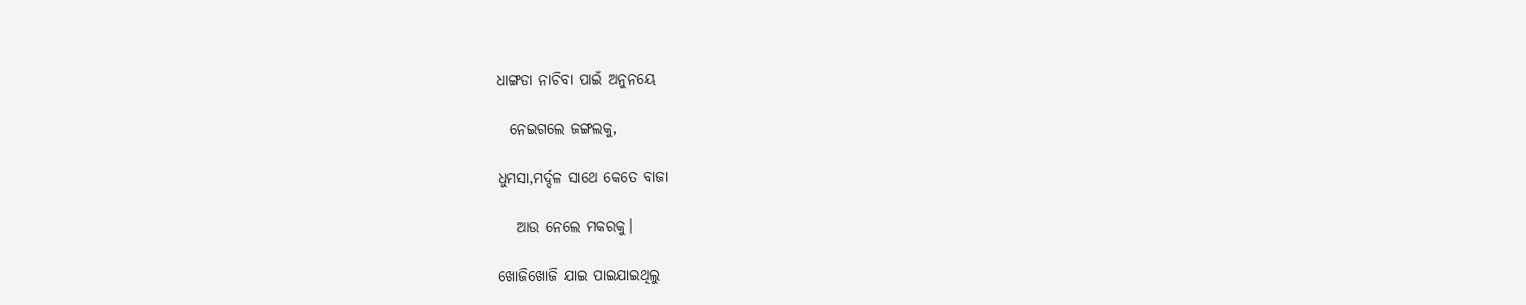ଧାଙ୍ଗଡା ନାଚିବା ପାଇଁ ଅନୁନୟେ

  ନେଇଗଲେ ଜଙ୍ଗଲକୁ,

ଧୁମସା,ମର୍ଦ୍ଦଳ ସାଥେ କେତେ ବାଜା

   ଆଉ ନେଲେ ମକରକୁ।

ଖୋଜିଖୋଜି ଯାଇ ପାଇଯାଇଥିଲୁ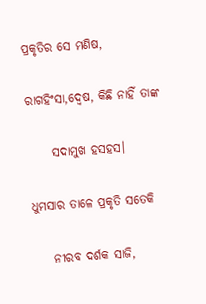ପ୍ରକୃତିର ସେ ମଣିଷ,

ରାଗହିଂସା,ଦ୍ଵେଷ, କିଛି ନାହିଁ ତାଙ୍କ

     ସଦାମୁଖ ହସହସ।

ଧୁମସାର ତାଳେ ପ୍ରକୃତି ସତେକି

    ନୀରବ ଦର୍ଶକ ସାଜି,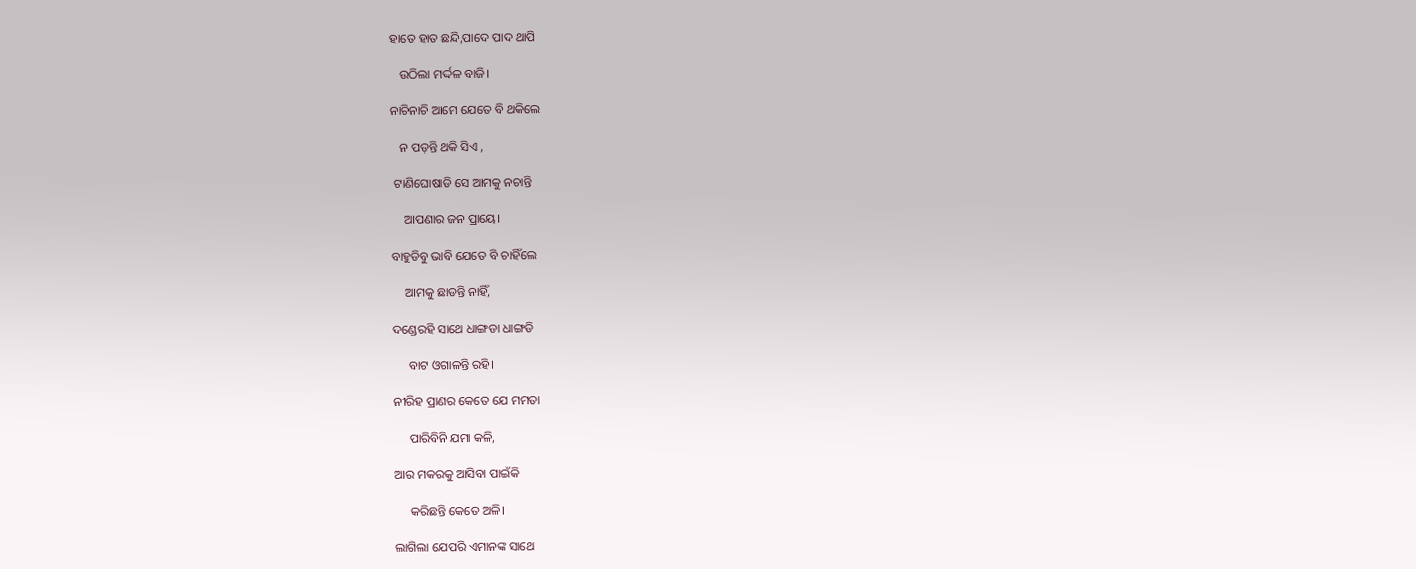ହାତେ ହାତ ଛନ୍ଦି,ପାଦେ ପାଦ ଥାପି

   ଉଠିଲା ମର୍ଦ୍ଦଳ ବାଜି।

ନାଚିନାଚି ଆମେ ଯେତେ ବି ଥକିଲେ

   ନ ପଡ଼ନ୍ତି ଥକି ସିଏ ,

 ଟାଣିଘୋଷାଡି ସେ ଆମକୁ ନଚାନ୍ତି

    ଆପଣାର ଜନ ପ୍ରାୟେ।

ବାହୁଡିବୁ ଭାବି ଯେତେ ବି ଚାହିଁଲେ

    ଆମକୁ ଛାଡନ୍ତି ନାହିଁ,

ଦଣ୍ଡେରହି ସାଥେ ଧାଙ୍ଗଡା ଧାଙ୍ଗଡି

     ବାଟ ଓଗାଳନ୍ତି ରହି।

ନୀରିହ ପ୍ରାଣର କେତେ ଯେ ମମତା

     ପାରିବିନି ଯମା କଳି,

ଆର ମକରକୁ ଆସିବା ପାଇଁକି

     କରିଛନ୍ତି କେତେ ଅଳି।

ଲାଗିଲା ଯେପରି ଏମାନଙ୍କ ସାଥେ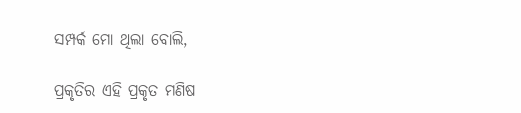ସମ୍ପର୍କ ମୋ ଥିଲା ବୋଲି,

ପ୍ରକୃତିର ଏହି ପ୍ରକୃତ ମଣିଷ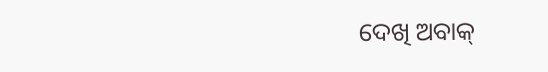ଦେଖି ଅବାକ୍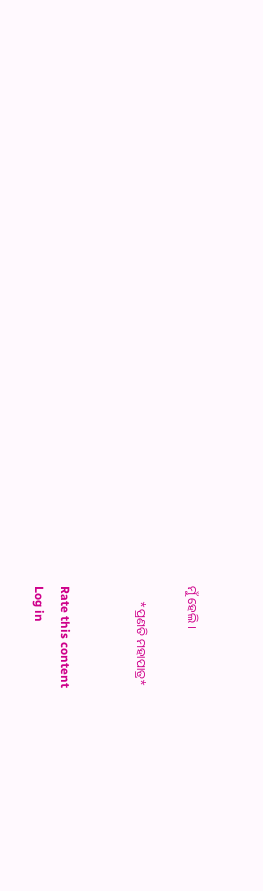ମୁଁ ହେଲି ।

     *ପ୍ରଣତି ମହାପାତ୍ର*


Rate this content
Log in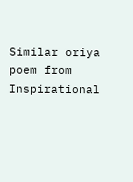Similar oriya poem from Inspirational